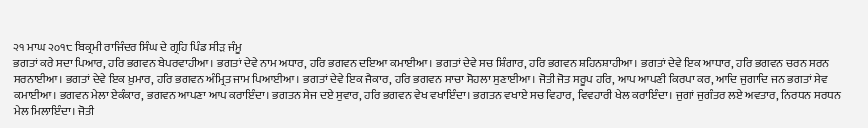੨੧ ਮਾਘ ੨੦੧੮ ਬਿਕ੍ਰਮੀ ਰਾਜਿੰਦਰ ਸਿੰਘ ਦੇ ਗ੍ਰਹਿ ਪਿੰਡ ਸੀੜ ਜੰਮੂ
ਭਗਤਾਂ ਕਰੇ ਸਦਾ ਪਿਆਰ, ਹਰਿ ਭਗਵਨ ਬੇਪਰਵਾਹੀਆ। ਭਗਤਾਂ ਦੇਵੇ ਨਾਮ ਅਧਾਰ, ਹਰਿ ਭਗਵਨ ਦਇਆ ਕਮਾਈਆ। ਭਗਤਾਂ ਦੇਵੇ ਸਚ ਸ਼ਿੰਗਾਰ, ਹਰਿ ਭਗਵਨ ਸ਼ਹਿਨਸ਼ਾਹੀਆ। ਭਗਤਾਂ ਦੇਵੇ ਇਕ ਆਧਾਰ, ਹਰਿ ਭਗਵਨ ਚਰਨ ਸਰਨ ਸਰਨਾਈਆ। ਭਗਤਾਂ ਦੇਵੇ ਇਕ ਖ਼ੁਮਾਰ, ਹਰਿ ਭਗਵਨ ਅੰਮ੍ਰਿਤ ਜਾਮ ਪਿਆਈਆ। ਭਗਤਾਂ ਦੇਵੇ ਇਕ ਜੈਕਾਰ, ਹਰਿ ਭਗਵਨ ਸਾਚਾ ਸੋਹਲਾ ਸੁਣਾਈਆ। ਜੋਤੀ ਜੋਤ ਸਰੂਪ ਹਰਿ, ਆਪ ਆਪਣੀ ਕਿਰਪਾ ਕਰ, ਆਦਿ ਜੁਗਾਦਿ ਜਨ ਭਗਤਾਂ ਸੇਵ ਕਮਾਈਆ। ਭਗਵਨ ਮੇਲਾ ਏਕੰਕਾਰ, ਭਗਵਨ ਆਪਣਾ ਆਪ ਕਰਾਇੰਦਾ। ਭਗਤਨ ਸੇਜ ਦਏ ਸੁਵਾਰ, ਹਰਿ ਭਗਵਨ ਵੇਖ ਵਖਾਇੰਦਾ। ਭਗਤਨ ਵਖਾਏ ਸਚ ਵਿਹਾਰ, ਵਿਵਹਾਰੀ ਖੇਲ ਕਰਾਇੰਦਾ। ਜੁਗਾਂ ਜੁਗੰਤਰ ਲਏ ਅਵਤਾਰ, ਨਿਰਧਨ ਸਰਧਨ ਮੇਲ ਮਿਲਾਇੰਦਾ। ਜੋਤੀ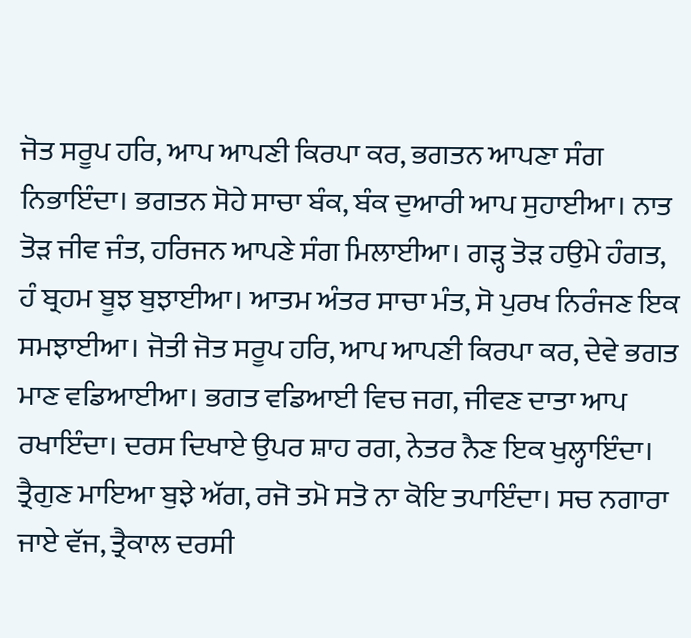ਜੋਤ ਸਰੂਪ ਹਰਿ, ਆਪ ਆਪਣੀ ਕਿਰਪਾ ਕਰ, ਭਗਤਨ ਆਪਣਾ ਸੰਗ ਨਿਭਾਇੰਦਾ। ਭਗਤਨ ਸੋਹੇ ਸਾਚਾ ਬੰਕ, ਬੰਕ ਦੁਆਰੀ ਆਪ ਸੁਹਾਈਆ। ਨਾਤ ਤੋੜ ਜੀਵ ਜੰਤ, ਹਰਿਜਨ ਆਪਣੇ ਸੰਗ ਮਿਲਾਈਆ। ਗੜ੍ਹ ਤੋੜ ਹਉਮੇ ਹੰਗਤ, ਹੰ ਬ੍ਰਹਮ ਬੂਝ ਬੁਝਾਈਆ। ਆਤਮ ਅੰਤਰ ਸਾਚਾ ਮੰਤ, ਸੋ ਪੁਰਖ ਨਿਰੰਜਣ ਇਕ ਸਮਝਾਈਆ। ਜੋਤੀ ਜੋਤ ਸਰੂਪ ਹਰਿ, ਆਪ ਆਪਣੀ ਕਿਰਪਾ ਕਰ, ਦੇਵੇ ਭਗਤ ਮਾਣ ਵਡਿਆਈਆ। ਭਗਤ ਵਡਿਆਈ ਵਿਚ ਜਗ, ਜੀਵਣ ਦਾਤਾ ਆਪ ਰਖਾਇੰਦਾ। ਦਰਸ ਦਿਖਾਏ ਉਪਰ ਸ਼ਾਹ ਰਗ, ਨੇਤਰ ਨੈਣ ਇਕ ਖੁਲ੍ਹਾਇੰਦਾ। ਤ੍ਰੈਗੁਣ ਮਾਇਆ ਬੁਝੇ ਅੱਗ, ਰਜੋ ਤਮੋ ਸਤੋ ਨਾ ਕੋਇ ਤਪਾਇੰਦਾ। ਸਚ ਨਗਾਰਾ ਜਾਏ ਵੱਜ, ਤ੍ਰੈਕਾਲ ਦਰਸੀ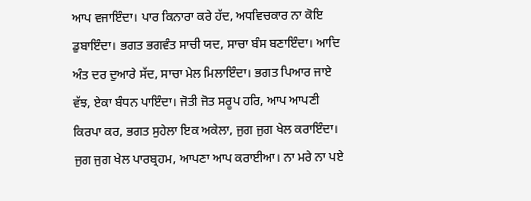ਆਪ ਵਜਾਇੰਦਾ। ਪਾਰ ਕਿਨਾਰਾ ਕਰੇ ਹੱਦ, ਅਧਵਿਚਕਾਰ ਨਾ ਕੋਇ ਡੁਬਾਇੰਦਾ। ਭਗਤ ਭਗਵੰਤ ਸਾਚੀ ਯਦ, ਸਾਚਾ ਬੰਸ ਬਣਾਇੰਦਾ। ਆਦਿ ਅੰਤ ਦਰ ਦੁਆਰੇ ਸੱਦ, ਸਾਚਾ ਮੇਲ ਮਿਲਾਇੰਦਾ। ਭਗਤ ਪਿਆਰ ਜਾਏ ਵੱਝ, ਏਕਾ ਬੰਧਨ ਪਾਇੰਦਾ। ਜੋਤੀ ਜੋਤ ਸਰੂਪ ਹਰਿ, ਆਪ ਆਪਣੀ ਕਿਰਪਾ ਕਰ, ਭਗਤ ਸੁਹੇਲਾ ਇਕ ਅਕੇਲਾ, ਜੁਗ ਜੁਗ ਖੇਲ ਕਰਾਇੰਦਾ। ਜੁਗ ਜੁਗ ਖੇਲ ਪਾਰਬ੍ਰਹਮ, ਆਪਣਾ ਆਪ ਕਰਾਈਆ। ਨਾ ਮਰੇ ਨਾ ਪਏ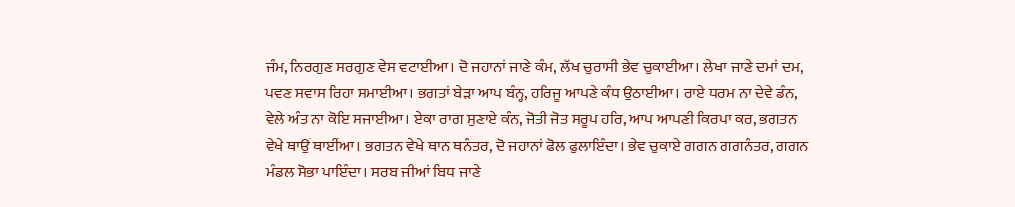ਜੰਮ, ਨਿਰਗੁਣ ਸਰਗੁਣ ਵੇਸ ਵਟਾਈਆ। ਦੋ ਜਹਾਨਾਂ ਜਾਣੇ ਕੰਮ, ਲੱਖ ਚੁਰਾਸੀ ਭੇਵ ਚੁਕਾਈਆ। ਲੇਖਾ ਜਾਣੇ ਦਮਾਂ ਦਮ, ਪਵਣ ਸਵਾਸ ਰਿਹਾ ਸਮਾਈਆ। ਭਗਤਾਂ ਬੇੜਾ ਆਪ ਬੰਨ੍ਹ, ਹਰਿਜੂ ਆਪਣੇ ਕੰਧ ਉਠਾਈਆ। ਰਾਏ ਧਰਮ ਨਾ ਦੇਵੇ ਡੰਨ, ਵੇਲੇ ਅੰਤ ਨਾ ਕੋਇ ਸਜਾਈਆ। ਏਕਾ ਰਾਗ ਸੁਣਾਏ ਕੰਨ, ਜੋਤੀ ਜੋਤ ਸਰੂਪ ਹਰਿ, ਆਪ ਆਪਣੀ ਕਿਰਪਾ ਕਰ, ਭਗਤਨ ਵੇਖੇ ਥਾਉਂ ਥਾਈਂਆ। ਭਗਤਨ ਵੇਖੇ ਥਾਨ ਥਨੰਤਰ, ਦੋ ਜਹਾਨਾਂ ਫੋਲ ਫੁਲਾਇੰਦਾ। ਭੇਵ ਚੁਕਾਏ ਗਗਨ ਗਗਨੰਤਰ, ਗਗਨ ਮੰਡਲ ਸੋਭਾ ਪਾਇੰਦਾ। ਸਰਬ ਜੀਆਂ ਬਿਧ ਜਾਣੇ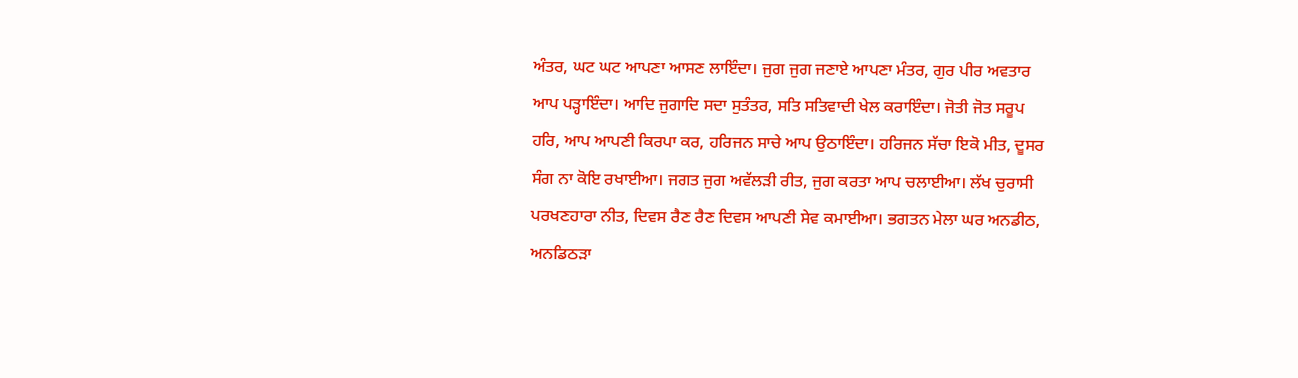ਅੰਤਰ, ਘਟ ਘਟ ਆਪਣਾ ਆਸਣ ਲਾਇੰਦਾ। ਜੁਗ ਜੁਗ ਜਣਾਏ ਆਪਣਾ ਮੰਤਰ, ਗੁਰ ਪੀਰ ਅਵਤਾਰ ਆਪ ਪੜ੍ਹਾਇੰਦਾ। ਆਦਿ ਜੁਗਾਦਿ ਸਦਾ ਸੁਤੰਤਰ, ਸਤਿ ਸਤਿਵਾਦੀ ਖੇਲ ਕਰਾਇੰਦਾ। ਜੋਤੀ ਜੋਤ ਸਰੂਪ ਹਰਿ, ਆਪ ਆਪਣੀ ਕਿਰਪਾ ਕਰ, ਹਰਿਜਨ ਸਾਚੇ ਆਪ ਉਠਾਇੰਦਾ। ਹਰਿਜਨ ਸੱਚਾ ਇਕੋ ਮੀਤ, ਦੂਸਰ ਸੰਗ ਨਾ ਕੋਇ ਰਖਾਈਆ। ਜਗਤ ਜੁਗ ਅਵੱਲੜੀ ਰੀਤ, ਜੁਗ ਕਰਤਾ ਆਪ ਚਲਾਈਆ। ਲੱਖ ਚੁਰਾਸੀ ਪਰਖਣਹਾਰਾ ਨੀਤ, ਦਿਵਸ ਰੈਣ ਰੈਣ ਦਿਵਸ ਆਪਣੀ ਸੇਵ ਕਮਾਈਆ। ਭਗਤਨ ਮੇਲਾ ਘਰ ਅਨਡੀਠ, ਅਨਡਿਠੜਾ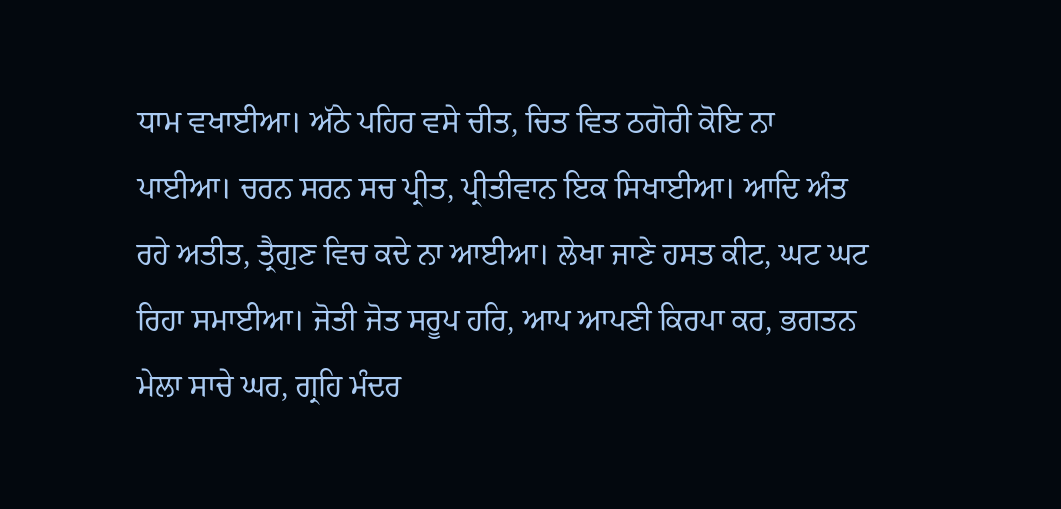ਧਾਮ ਵਖਾਈਆ। ਅੱਠੇ ਪਹਿਰ ਵਸੇ ਚੀਤ, ਚਿਤ ਵਿਤ ਠਗੋਰੀ ਕੋਇ ਨਾ ਪਾਈਆ। ਚਰਨ ਸਰਨ ਸਚ ਪ੍ਰੀਤ, ਪ੍ਰੀਤੀਵਾਨ ਇਕ ਸਿਖਾਈਆ। ਆਦਿ ਅੰਤ ਰਹੇ ਅਤੀਤ, ਤ੍ਰੈਗੁਣ ਵਿਚ ਕਦੇ ਨਾ ਆਈਆ। ਲੇਖਾ ਜਾਣੇ ਹਸਤ ਕੀਟ, ਘਟ ਘਟ ਰਿਹਾ ਸਮਾਈਆ। ਜੋਤੀ ਜੋਤ ਸਰੂਪ ਹਰਿ, ਆਪ ਆਪਣੀ ਕਿਰਪਾ ਕਰ, ਭਗਤਨ ਮੇਲਾ ਸਾਚੇ ਘਰ, ਗ੍ਰਹਿ ਮੰਦਰ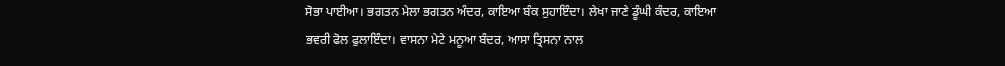ਸੋਭਾ ਪਾਈਆ। ਭਗਤਨ ਮੇਲਾ ਭਗਤਨ ਅੰਦਰ, ਕਾਇਆ ਬੰਕ ਸੁਹਾਇੰਦਾ। ਲੇਖਾ ਜਾਣੇ ਡੂੰਘੀ ਕੰਦਰ, ਕਾਇਆ ਭਵਰੀ ਫੋਲ ਫੁਲਾਇੰਦਾ। ਵਾਸਨਾ ਮੇਟੇ ਮਨੂਆ ਬੰਦਰ, ਆਸਾ ਤ੍ਰਿਸਨਾ ਨਾਲ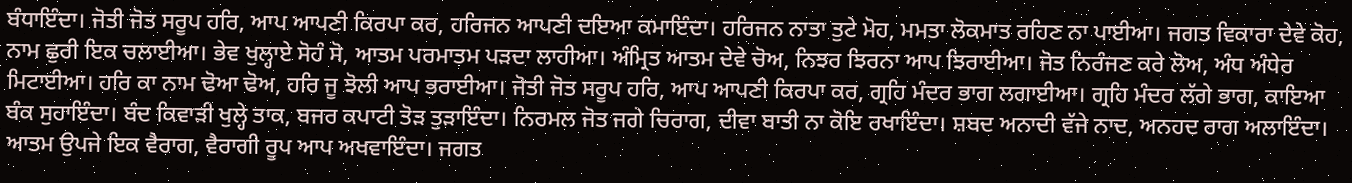ਬੰਧਾਇੰਦਾ। ਜੋਤੀ ਜੋਤ ਸਰੂਪ ਹਰਿ, ਆਪ ਆਪਣੀ ਕਿਰਪਾ ਕਰ, ਹਰਿਜਨ ਆਪਣੀ ਦਇਆ ਕਮਾਇੰਦਾ। ਹਰਿਜਨ ਨਾਤਾ ਤੁਟੇ ਮੋਹ, ਮਮਤਾ ਲੋਕਮਾਤ ਰਹਿਣ ਨਾ ਪਾਈਆ। ਜਗਤ ਵਿਕਾਰਾ ਦੇਵੇ ਕੋਹ, ਨਾਮ ਛੁਰੀ ਇਕ ਚਲਾਈਆ। ਭੇਵ ਖੁਲ੍ਹਾਏ ਸੋਹੰ ਸੋ, ਆਤਮ ਪਰਮਾਤਮ ਪੜਦਾ ਲਾਹੀਆ। ਅੰਮ੍ਰਿਤ ਆਤਮ ਦੇਵੇ ਚੋਅ, ਨਿਝਰ ਝਿਰਨਾ ਆਪ ਝਿਰਾਈਆ। ਜੋਤ ਨਿਰੰਜਣ ਕਰੇ ਲੋਅ, ਅੰਧ ਅੰਧੇਰ ਮਿਟਾਈਆ। ਹਰਿ ਕਾ ਨਾਮ ਢੋਆ ਢੋਅ, ਹਰਿ ਜੂ ਝੋਲੀ ਆਪ ਭਰਾਈਆ। ਜੋਤੀ ਜੋਤ ਸਰੂਪ ਹਰਿ, ਆਪ ਆਪਣੀ ਕਿਰਪਾ ਕਰ, ਗ੍ਰਹਿ ਮੰਦਰ ਭਾਗ ਲਗਾਈਆ। ਗ੍ਰਹਿ ਮੰਦਰ ਲੱਗੇ ਭਾਗ, ਕਾਇਆ ਬੰਕ ਸੁਹਾਇੰਦਾ। ਬੰਦ ਕਿਵਾੜੀ ਖੁਲ੍ਹੇ ਤਾਕ, ਬਜਰ ਕਪਾਟੀ ਤੋੜ ਤੁੜਾਇੰਦਾ। ਨਿਰਮਲ ਜੋਤ ਜਗੇ ਚਿਰਾਗ, ਦੀਵਾ ਬਾਤੀ ਨਾ ਕੋਇ ਰਖਾਇੰਦਾ। ਸ਼ਬਦ ਅਨਾਦੀ ਵੱਜੇ ਨਾਦ, ਅਨਹਦ ਰਾਗ ਅਲਾਇੰਦਾ। ਆਤਮ ਉਪਜੇ ਇਕ ਵੈਰਾਗ, ਵੈਰਾਗੀ ਰੂਪ ਆਪ ਅਖਵਾਇੰਦਾ। ਜਗਤ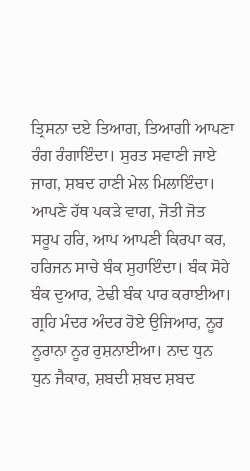ਤ੍ਰਿਸਨਾ ਦਏ ਤਿਆਗ, ਤਿਆਗੀ ਆਪਣਾ ਰੰਗ ਰੰਗਾਇੰਦਾ। ਸੁਰਤ ਸਵਾਣੀ ਜਾਏ ਜਾਗ, ਸ਼ਬਦ ਹਾਣੀ ਮੇਲ ਮਿਲਾਇੰਦਾ। ਆਪਣੇ ਹੱਥ ਪਕੜੇ ਵਾਗ, ਜੋਤੀ ਜੋਤ ਸਰੂਪ ਹਰਿ, ਆਪ ਆਪਣੀ ਕਿਰਪਾ ਕਰ, ਹਰਿਜਨ ਸਾਚੇ ਬੰਕ ਸੁਹਾਇੰਦਾ। ਬੰਕ ਸੋਹੇ ਬੰਕ ਦੁਆਰ, ਟੇਢੀ ਬੰਕ ਪਾਰ ਕਰਾਈਆ। ਗ੍ਰਹਿ ਮੰਦਰ ਅੰਦਰ ਹੋਏ ਉਜਿਆਰ, ਨੂਰ ਨੂਰਾਨਾ ਨੂਰ ਰੁਸ਼ਨਾਈਆ। ਨਾਦ ਧੁਨ ਧੁਨ ਜੈਕਾਰ, ਸ਼ਬਦੀ ਸ਼ਬਦ ਸ਼ਬਦ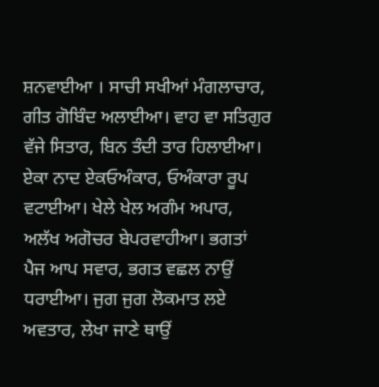ਸ਼ਨਵਾਈਆ । ਸਾਚੀ ਸਖੀਆਂ ਮੰਗਲਾਚਾਰ, ਗੀਤ ਗੋਬਿੰਦ ਅਲਾਈਆ। ਵਾਹ ਵਾ ਸਤਿਗੁਰ ਵੱਜੇ ਸਿਤਾਰ, ਬਿਨ ਤੰਦੀ ਤਾਰ ਹਿਲਾਈਆ। ਏਕਾ ਨਾਦ ਏਕਓਅੰਕਾਰ, ਓਅੰਕਾਰਾ ਰੂਪ ਵਟਾਈਆ। ਖੇਲੇ ਖੇਲ ਅਗੰਮ ਅਪਾਰ, ਅਲੱਖ ਅਗੋਚਰ ਬੇਪਰਵਾਹੀਆ। ਭਗਤਾਂ ਪੈਜ ਆਪ ਸਵਾਰ, ਭਗਤ ਵਛਲ ਨਾਉਂ ਧਰਾਈਆ। ਜੁਗ ਜੁਗ ਲੋਕਮਾਤ ਲਏ ਅਵਤਾਰ, ਲੇਖਾ ਜਾਣੇ ਥਾਉਂ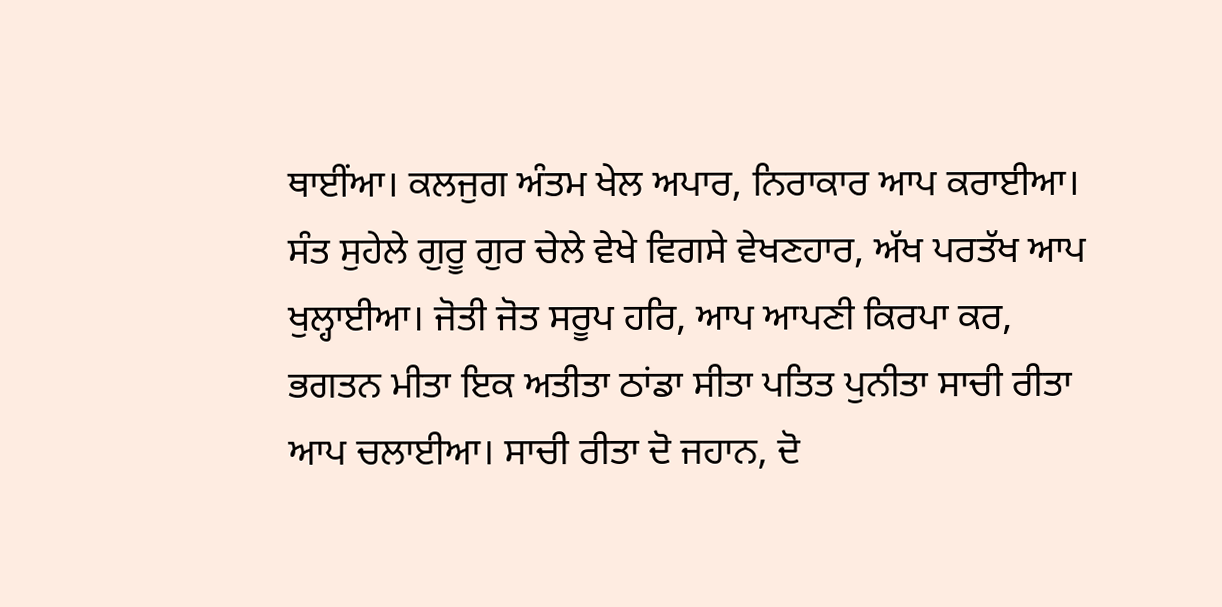ਥਾਈਂਆ। ਕਲਜੁਗ ਅੰਤਮ ਖੇਲ ਅਪਾਰ, ਨਿਰਾਕਾਰ ਆਪ ਕਰਾਈਆ। ਸੰਤ ਸੁਹੇਲੇ ਗੁਰੂ ਗੁਰ ਚੇਲੇ ਵੇਖੇ ਵਿਗਸੇ ਵੇਖਣਹਾਰ, ਅੱਖ ਪਰਤੱਖ ਆਪ ਖੁਲ੍ਹਾਈਆ। ਜੋਤੀ ਜੋਤ ਸਰੂਪ ਹਰਿ, ਆਪ ਆਪਣੀ ਕਿਰਪਾ ਕਰ, ਭਗਤਨ ਮੀਤਾ ਇਕ ਅਤੀਤਾ ਠਾਂਡਾ ਸੀਤਾ ਪਤਿਤ ਪੁਨੀਤਾ ਸਾਚੀ ਰੀਤਾ ਆਪ ਚਲਾਈਆ। ਸਾਚੀ ਰੀਤਾ ਦੋ ਜਹਾਨ, ਦੋ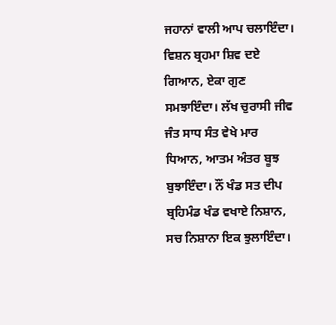ਜਹਾਨਾਂ ਵਾਲੀ ਆਪ ਚਲਾਇੰਦਾ। ਵਿਸ਼ਨ ਬ੍ਰਹਮਾ ਸ਼ਿਵ ਦਏ ਗਿਆਨ, ਏਕਾ ਗੁਣ ਸਮਝਾਇੰਦਾ। ਲੱਖ ਚੁਰਾਸੀ ਜੀਵ ਜੰਤ ਸਾਧ ਸੰਤ ਵੇਖੇ ਮਾਰ ਧਿਆਨ, ਆਤਮ ਅੰਤਰ ਬੂਝ ਬੁਝਾਇੰਦਾ। ਨੌਂ ਖੰਡ ਸਤ ਦੀਪ ਬ੍ਰਹਿਮੰਡ ਖੰਡ ਵਖਾਏ ਨਿਸ਼ਾਨ, ਸਚ ਨਿਸ਼ਾਨਾ ਇਕ ਝੁਲਾਇੰਦਾ।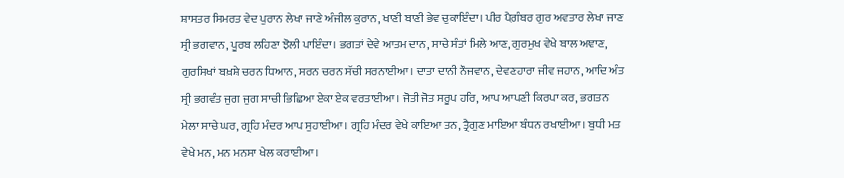ਸ਼ਾਸਤਰ ਸਿਮਰਤ ਵੇਦ ਪੁਰਾਨ ਲੇਖਾ ਜਾਣੇ ਅੰਜੀਲ ਕੁਰਾਨ, ਖਾਣੀ ਬਾਣੀ ਭੇਵ ਚੁਕਾਇੰਦਾ। ਪੀਰ ਪੈਗ਼ੰਬਰ ਗੁਰ ਅਵਤਾਰ ਲੇਖਾ ਜਾਣ ਸ੍ਰੀ ਭਗਵਾਨ, ਪੂਰਬ ਲਹਿਣਾ ਝੋਲੀ ਪਾਇੰਦਾ। ਭਗਤਾਂ ਦੇਵੇ ਆਤਮ ਦਾਨ, ਸਾਚੇ ਸੰਤਾਂ ਮਿਲੇ ਆਣ, ਗੁਰਮੁਖ ਵੇਖੇ ਬਾਲ ਅਞਾਣ, ਗੁਰਸਿਖਾਂ ਬਖ਼ਸ਼ੇ ਚਰਨ ਧਿਆਨ, ਸਰਨ ਚਰਨ ਸੱਚੀ ਸਰਨਾਈਆ। ਦਾਤਾ ਦਾਨੀ ਨੌਜਵਾਨ, ਦੇਵਣਹਾਰਾ ਜੀਵ ਜਹਾਨ, ਆਦਿ ਅੰਤ ਸ੍ਰੀ ਭਗਵੰਤ ਜੁਗ ਜੁਗ ਸਾਚੀ ਭਿਛਿਆ ਏਕਾ ਏਕ ਵਰਤਾਈਆ। ਜੋਤੀ ਜੋਤ ਸਰੂਪ ਹਰਿ, ਆਪ ਆਪਣੀ ਕਿਰਪਾ ਕਰ, ਭਗਤਨ ਮੇਲਾ ਸਾਚੇ ਘਰ, ਗ੍ਰਹਿ ਮੰਦਰ ਆਪ ਸੁਹਾਈਆ। ਗ੍ਰਹਿ ਮੰਦਰ ਵੇਖੇ ਕਾਇਆ ਤਨ, ਤ੍ਰੈਗੁਣ ਮਾਇਆ ਬੰਧਨ ਰਖਾਈਆ। ਬੁਧੀ ਮਤ ਵੇਖੇ ਮਨ, ਮਨ ਮਨਸਾ ਖੇਲ ਕਰਾਈਆ।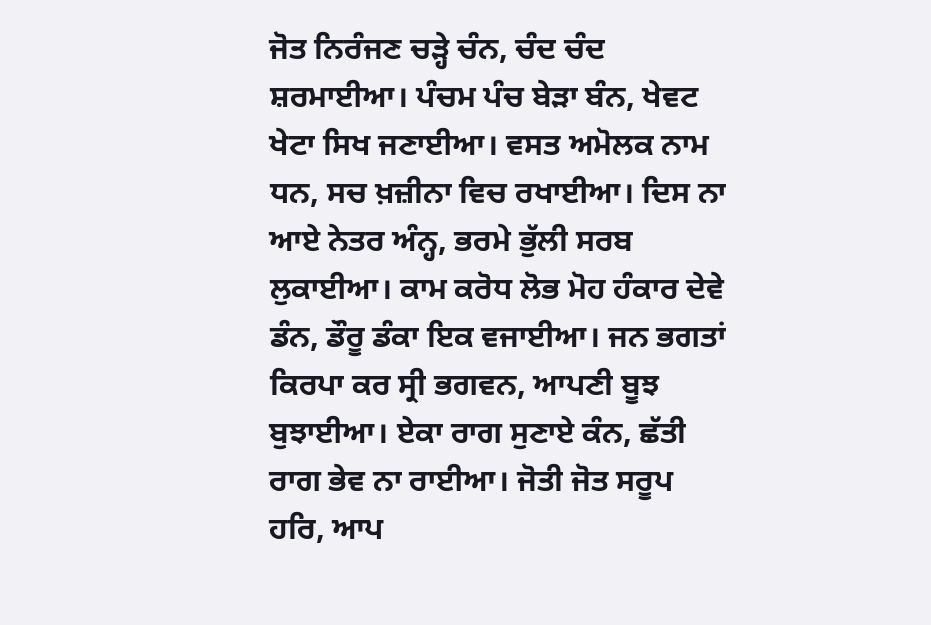ਜੋਤ ਨਿਰੰਜਣ ਚੜ੍ਹੇ ਚੰਨ, ਚੰਦ ਚੰਦ ਸ਼ਰਮਾਈਆ। ਪੰਚਮ ਪੰਚ ਬੇੜਾ ਬੰਨ, ਖੇਵਟ ਖੇਟਾ ਸਿਖ ਜਣਾਈਆ। ਵਸਤ ਅਮੋਲਕ ਨਾਮ ਧਨ, ਸਚ ਖ਼ਜ਼ੀਨਾ ਵਿਚ ਰਖਾਈਆ। ਦਿਸ ਨਾ ਆਏ ਨੇਤਰ ਅੰਨ੍ਹ, ਭਰਮੇ ਭੁੱਲੀ ਸਰਬ ਲੁਕਾਈਆ। ਕਾਮ ਕਰੋਧ ਲੋਭ ਮੋਹ ਹੰਕਾਰ ਦੇਵੇ ਡੰਨ, ਡੌਰੂ ਡੰਕਾ ਇਕ ਵਜਾਈਆ। ਜਨ ਭਗਤਾਂ ਕਿਰਪਾ ਕਰ ਸ੍ਰੀ ਭਗਵਨ, ਆਪਣੀ ਬੂਝ ਬੁਝਾਈਆ। ਏਕਾ ਰਾਗ ਸੁਣਾਏ ਕੰਨ, ਛੱਤੀ ਰਾਗ ਭੇਵ ਨਾ ਰਾਈਆ। ਜੋਤੀ ਜੋਤ ਸਰੂਪ ਹਰਿ, ਆਪ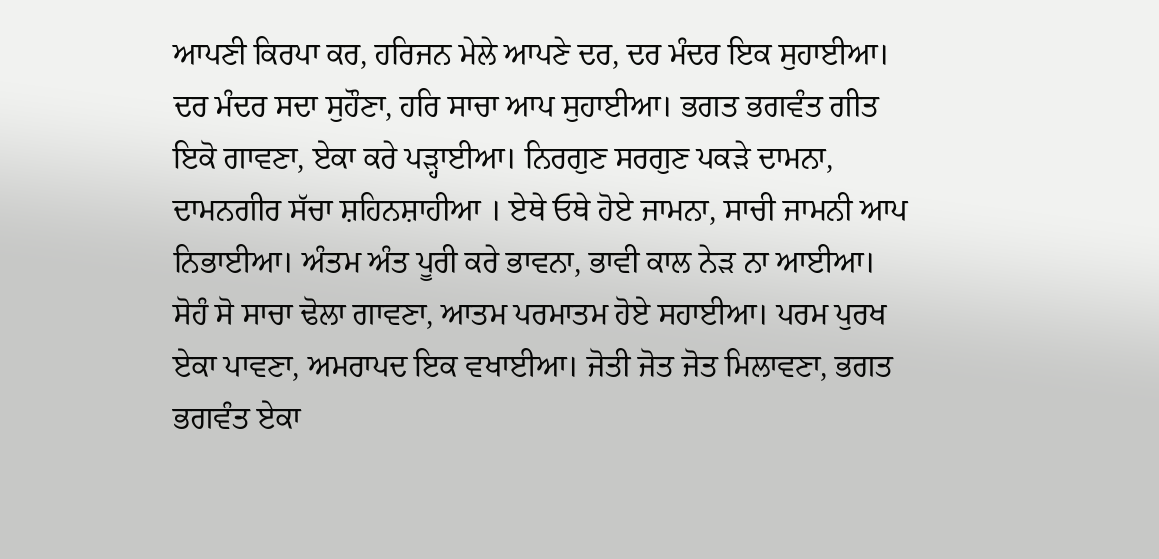ਆਪਣੀ ਕਿਰਪਾ ਕਰ, ਹਰਿਜਨ ਮੇਲੇ ਆਪਣੇ ਦਰ, ਦਰ ਮੰਦਰ ਇਕ ਸੁਹਾਈਆ। ਦਰ ਮੰਦਰ ਸਦਾ ਸੁਹੌਣਾ, ਹਰਿ ਸਾਚਾ ਆਪ ਸੁਹਾਈਆ। ਭਗਤ ਭਗਵੰਤ ਗੀਤ ਇਕੋ ਗਾਵਣਾ, ਏਕਾ ਕਰੇ ਪੜ੍ਹਾਈਆ। ਨਿਰਗੁਣ ਸਰਗੁਣ ਪਕੜੇ ਦਾਮਨਾ, ਦਾਮਨਗੀਰ ਸੱਚਾ ਸ਼ਹਿਨਸ਼ਾਹੀਆ । ਏਥੇ ਓਥੇ ਹੋਏ ਜਾਮਨਾ, ਸਾਚੀ ਜਾਮਨੀ ਆਪ ਨਿਭਾਈਆ। ਅੰਤਮ ਅੰਤ ਪੂਰੀ ਕਰੇ ਭਾਵਨਾ, ਭਾਵੀ ਕਾਲ ਨੇੜ ਨਾ ਆਈਆ। ਸੋਹੰ ਸੋ ਸਾਚਾ ਢੋਲਾ ਗਾਵਣਾ, ਆਤਮ ਪਰਮਾਤਮ ਹੋਏ ਸਹਾਈਆ। ਪਰਮ ਪੁਰਖ ਏਕਾ ਪਾਵਣਾ, ਅਮਰਾਪਦ ਇਕ ਵਖਾਈਆ। ਜੋਤੀ ਜੋਤ ਜੋਤ ਮਿਲਾਵਣਾ, ਭਗਤ ਭਗਵੰਤ ਏਕਾ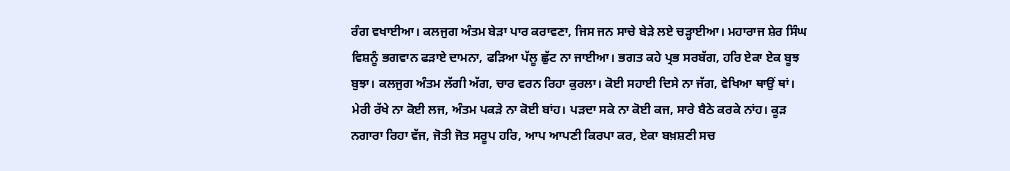ਰੰਗ ਵਖਾਈਆ। ਕਲਜੁਗ ਅੰਤਮ ਬੇੜਾ ਪਾਰ ਕਰਾਵਣਾ, ਜਿਸ ਜਨ ਸਾਚੇ ਬੇੜੇ ਲਏ ਚੜ੍ਹਾਈਆ। ਮਹਾਰਾਜ ਸ਼ੇਰ ਸਿੰਘ ਵਿਸ਼ਨੂੰ ਭਗਵਾਨ ਫੜਾਏ ਦਾਮਨਾ, ਫੜਿਆ ਪੱਲੂ ਛੁੱਟ ਨਾ ਜਾਈਆ। ਭਗਤ ਕਹੇ ਪ੍ਰਭ ਸਰਬੱਗ, ਹਰਿ ਏਕਾ ਏਕ ਬੂਝ ਬੁਝਾ। ਕਲਜੁਗ ਅੰਤਮ ਲੱਗੀ ਅੱਗ, ਚਾਰ ਵਰਨ ਰਿਹਾ ਕੁਰਲਾ। ਕੋਈ ਸਹਾਈ ਦਿਸੇ ਨਾ ਜੱਗ, ਵੇਖਿਆ ਥਾਉਂ ਥਾਂ। ਮੇਰੀ ਰੱਖੇ ਨਾ ਕੋਈ ਲਜ, ਅੰਤਮ ਪਕੜੇ ਨਾ ਕੋਈ ਬਾਂਹ। ਪੜਦਾ ਸਕੇ ਨਾ ਕੋਈ ਕਜ, ਸਾਰੇ ਬੈਠੇ ਕਰਕੇ ਨਾਂਹ। ਕੂੜ ਨਗਾਰਾ ਰਿਹਾ ਵੱਜ, ਜੋਤੀ ਜੋਤ ਸਰੂਪ ਹਰਿ, ਆਪ ਆਪਣੀ ਕਿਰਪਾ ਕਰ, ਏਕਾ ਬਖ਼ਸ਼ਣੀ ਸਚ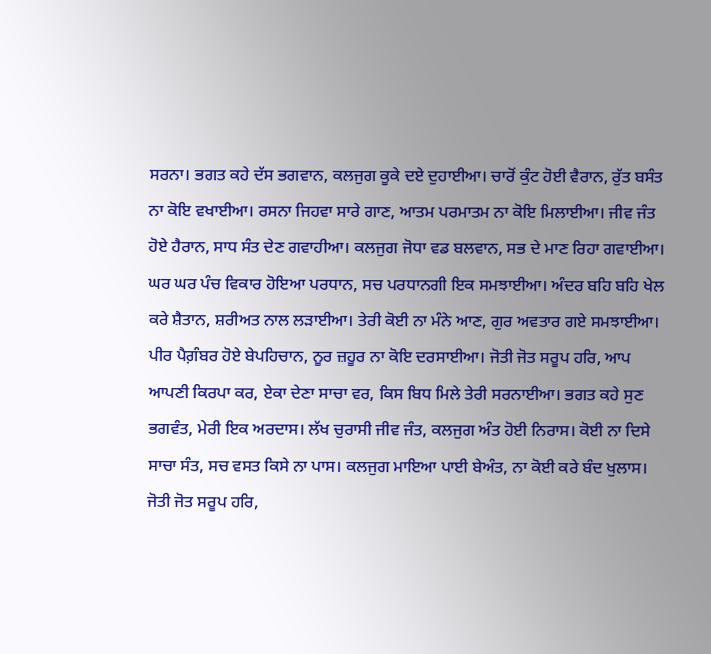ਸਰਨਾ। ਭਗਤ ਕਹੇ ਦੱਸ ਭਗਵਾਨ, ਕਲਜੁਗ ਕੂਕੇ ਦਏ ਦੁਹਾਈਆ। ਚਾਰੋਂ ਕੁੰਟ ਹੋਈ ਵੈਰਾਨ, ਰੁੱਤ ਬਸੰਤ ਨਾ ਕੋਇ ਵਖਾਈਆ। ਰਸਨਾ ਜਿਹਵਾ ਸਾਰੇ ਗਾਣ, ਆਤਮ ਪਰਮਾਤਮ ਨਾ ਕੋਇ ਮਿਲਾਈਆ। ਜੀਵ ਜੰਤ ਹੋਏ ਹੈਰਾਨ, ਸਾਧ ਸੰਤ ਦੇਣ ਗਵਾਹੀਆ। ਕਲਜੁਗ ਜੋਧਾ ਵਡ ਬਲਵਾਨ, ਸਭ ਦੇ ਮਾਣ ਰਿਹਾ ਗਵਾਈਆ। ਘਰ ਘਰ ਪੰਚ ਵਿਕਾਰ ਹੋਇਆ ਪਰਧਾਨ, ਸਚ ਪਰਧਾਨਗੀ ਇਕ ਸਮਝਾਈਆ। ਅੰਦਰ ਬਹਿ ਬਹਿ ਖੇਲ ਕਰੇ ਸ਼ੈਤਾਨ, ਸ਼ਰੀਅਤ ਨਾਲ ਲੜਾਈਆ। ਤੇਰੀ ਕੋਈ ਨਾ ਮੰਨੇ ਆਣ, ਗੁਰ ਅਵਤਾਰ ਗਏ ਸਮਝਾਈਆ। ਪੀਰ ਪੈਗ਼ੰਬਰ ਹੋਏ ਬੇਪਹਿਚਾਨ, ਨੂਰ ਜ਼ਹੂਰ ਨਾ ਕੋਇ ਦਰਸਾਈਆ। ਜੋਤੀ ਜੋਤ ਸਰੂਪ ਹਰਿ, ਆਪ ਆਪਣੀ ਕਿਰਪਾ ਕਰ, ਏਕਾ ਦੇਣਾ ਸਾਚਾ ਵਰ, ਕਿਸ ਬਿਧ ਮਿਲੇ ਤੇਰੀ ਸਰਨਾਈਆ। ਭਗਤ ਕਹੇ ਸੁਣ ਭਗਵੰਤ, ਮੇਰੀ ਇਕ ਅਰਦਾਸ। ਲੱਖ ਚੁਰਾਸੀ ਜੀਵ ਜੰਤ, ਕਲਜੁਗ ਅੰਤ ਹੋਈ ਨਿਰਾਸ। ਕੋਈ ਨਾ ਦਿਸੇ ਸਾਚਾ ਸੰਤ, ਸਚ ਵਸਤ ਕਿਸੇ ਨਾ ਪਾਸ। ਕਲਜੁਗ ਮਾਇਆ ਪਾਈ ਬੇਅੰਤ, ਨਾ ਕੋਈ ਕਰੇ ਬੰਦ ਖੁਲਾਸ। ਜੋਤੀ ਜੋਤ ਸਰੂਪ ਹਰਿ,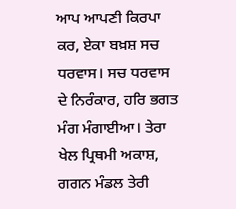ਆਪ ਆਪਣੀ ਕਿਰਪਾ ਕਰ, ਏਕਾ ਬਖ਼ਸ਼ ਸਚ ਧਰਵਾਸ। ਸਚ ਧਰਵਾਸ ਦੇ ਨਿਰੰਕਾਰ, ਹਰਿ ਭਗਤ ਮੰਗ ਮੰਗਾਈਆ। ਤੇਰਾ ਖੇਲ ਪ੍ਰਿਥਮੀ ਅਕਾਸ਼, ਗਗਨ ਮੰਡਲ ਤੇਰੀ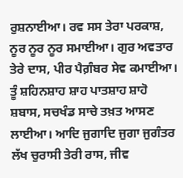ਰੁਸ਼ਨਾਈਆ। ਰਵ ਸਸ ਤੇਰਾ ਪਰਕਾਸ਼, ਨੂਰ ਨੂਰ ਨੂਰ ਸਮਾਈਆ। ਗੁਰ ਅਵਤਾਰ ਤੇਰੇ ਦਾਸ, ਪੀਰ ਪੈਗ਼ੰਬਰ ਸੇਵ ਕਮਾਈਆ। ਤੂੰ ਸ਼ਹਿਨਸ਼ਾਹ ਸ਼ਾਹ ਪਾਤਸ਼ਾਹ ਸ਼ਾਹੋ ਸ਼ਬਾਸ, ਸਚਖੰਡ ਸਾਚੇ ਤਖ਼ਤ ਆਸਣ ਲਾਈਆ। ਆਦਿ ਜੁਗਾਦਿ ਜੁਗਾ ਜੁਗੰਤਰ ਲੱਖ ਚੁਰਾਸੀ ਤੇਰੀ ਰਾਸ, ਜੀਵ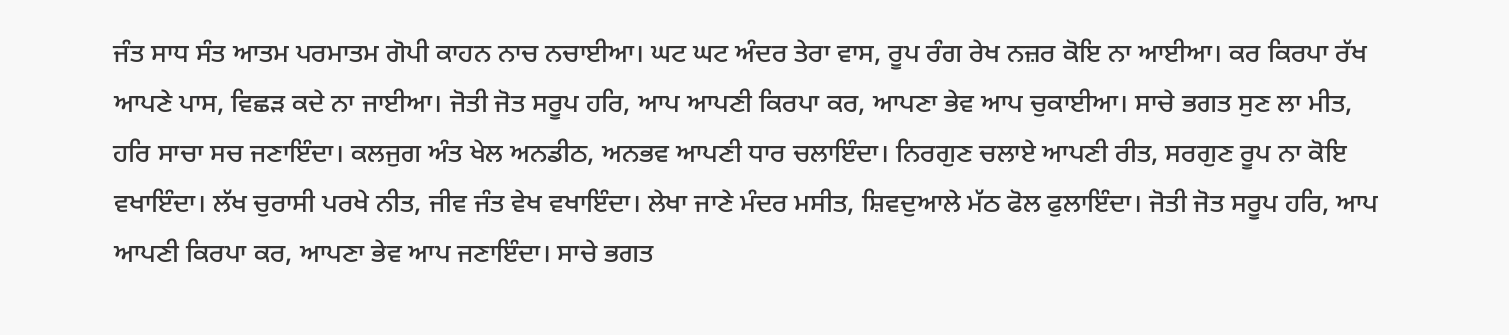ਜੰਤ ਸਾਧ ਸੰਤ ਆਤਮ ਪਰਮਾਤਮ ਗੋਪੀ ਕਾਹਨ ਨਾਚ ਨਚਾਈਆ। ਘਟ ਘਟ ਅੰਦਰ ਤੇਰਾ ਵਾਸ, ਰੂਪ ਰੰਗ ਰੇਖ ਨਜ਼ਰ ਕੋਇ ਨਾ ਆਈਆ। ਕਰ ਕਿਰਪਾ ਰੱਖ ਆਪਣੇ ਪਾਸ, ਵਿਛੜ ਕਦੇ ਨਾ ਜਾਈਆ। ਜੋਤੀ ਜੋਤ ਸਰੂਪ ਹਰਿ, ਆਪ ਆਪਣੀ ਕਿਰਪਾ ਕਰ, ਆਪਣਾ ਭੇਵ ਆਪ ਚੁਕਾਈਆ। ਸਾਚੇ ਭਗਤ ਸੁਣ ਲਾ ਮੀਤ, ਹਰਿ ਸਾਚਾ ਸਚ ਜਣਾਇੰਦਾ। ਕਲਜੁਗ ਅੰਤ ਖੇਲ ਅਨਡੀਠ, ਅਨਭਵ ਆਪਣੀ ਧਾਰ ਚਲਾਇੰਦਾ। ਨਿਰਗੁਣ ਚਲਾਏ ਆਪਣੀ ਰੀਤ, ਸਰਗੁਣ ਰੂਪ ਨਾ ਕੋਇ ਵਖਾਇੰਦਾ। ਲੱਖ ਚੁਰਾਸੀ ਪਰਖੇ ਨੀਤ, ਜੀਵ ਜੰਤ ਵੇਖ ਵਖਾਇੰਦਾ। ਲੇਖਾ ਜਾਣੇ ਮੰਦਰ ਮਸੀਤ, ਸ਼ਿਵਦੁਆਲੇ ਮੱਠ ਫੋਲ ਫੁਲਾਇੰਦਾ। ਜੋਤੀ ਜੋਤ ਸਰੂਪ ਹਰਿ, ਆਪ ਆਪਣੀ ਕਿਰਪਾ ਕਰ, ਆਪਣਾ ਭੇਵ ਆਪ ਜਣਾਇੰਦਾ। ਸਾਚੇ ਭਗਤ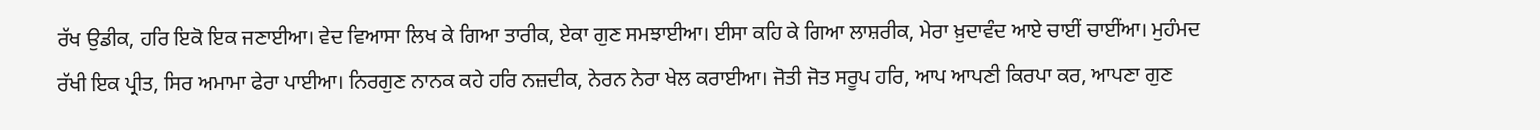ਰੱਖ ਉਡੀਕ, ਹਰਿ ਇਕੋ ਇਕ ਜਣਾਈਆ। ਵੇਦ ਵਿਆਸਾ ਲਿਖ ਕੇ ਗਿਆ ਤਾਰੀਕ, ਏਕਾ ਗੁਣ ਸਮਝਾਈਆ। ਈਸਾ ਕਹਿ ਕੇ ਗਿਆ ਲਾਸ਼ਰੀਕ, ਮੇਰਾ ਖ਼ੁਦਾਵੰਦ ਆਏ ਚਾਈਂ ਚਾਈਂਆ। ਮੁਹੰਮਦ ਰੱਖੀ ਇਕ ਪ੍ਰੀਤ, ਸਿਰ ਅਮਾਮਾ ਫੇਰਾ ਪਾਈਆ। ਨਿਰਗੁਣ ਨਾਨਕ ਕਹੇ ਹਰਿ ਨਜ਼ਦੀਕ, ਨੇਰਨ ਨੇਰਾ ਖੇਲ ਕਰਾਈਆ। ਜੋਤੀ ਜੋਤ ਸਰੂਪ ਹਰਿ, ਆਪ ਆਪਣੀ ਕਿਰਪਾ ਕਰ, ਆਪਣਾ ਗੁਣ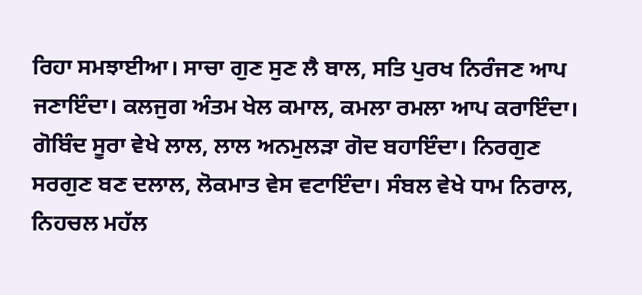ਰਿਹਾ ਸਮਝਾਈਆ। ਸਾਚਾ ਗੁਣ ਸੁਣ ਲੈ ਬਾਲ, ਸਤਿ ਪੁਰਖ ਨਿਰੰਜਣ ਆਪ ਜਣਾਇੰਦਾ। ਕਲਜੁਗ ਅੰਤਮ ਖੇਲ ਕਮਾਲ, ਕਮਲਾ ਰਮਲਾ ਆਪ ਕਰਾਇੰਦਾ। ਗੋਬਿੰਦ ਸੂਰਾ ਵੇਖੇ ਲਾਲ, ਲਾਲ ਅਨਮੁਲੜਾ ਗੋਦ ਬਹਾਇੰਦਾ। ਨਿਰਗੁਣ ਸਰਗੁਣ ਬਣ ਦਲਾਲ, ਲੋਕਮਾਤ ਵੇਸ ਵਟਾਇੰਦਾ। ਸੰਬਲ ਵੇਖੇ ਧਾਮ ਨਿਰਾਲ, ਨਿਹਚਲ ਮਹੱਲ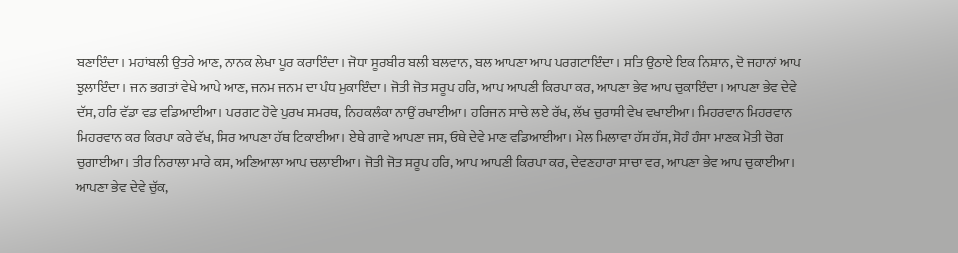ਬਣਾਇੰਦਾ। ਮਹਾਂਬਲੀ ਉਤਰੇ ਆਣ, ਨਾਨਕ ਲੇਖਾ ਪੂਰ ਕਰਾਇੰਦਾ। ਜੋਧਾ ਸੂਰਬੀਰ ਬਲੀ ਬਲਵਾਨ, ਬਲ ਆਪਣਾ ਆਪ ਪਰਗਟਾਇੰਦਾ। ਸਤਿ ਉਠਾਏ ਇਕ ਨਿਸ਼ਾਨ, ਦੋ ਜਹਾਨਾਂ ਆਪ ਝੁਲਾਇੰਦਾ। ਜਨ ਭਗਤਾਂ ਵੇਖੇ ਆਪੇ ਆਣ, ਜਨਮ ਜਨਮ ਦਾ ਪੰਧ ਮੁਕਾਇੰਦਾ। ਜੋਤੀ ਜੋਤ ਸਰੂਪ ਹਰਿ, ਆਪ ਆਪਣੀ ਕਿਰਪਾ ਕਰ, ਆਪਣਾ ਭੇਵ ਆਪ ਚੁਕਾਇੰਦਾ। ਆਪਣਾ ਭੇਵ ਦੇਵੇ ਦੱਸ, ਹਰਿ ਵੱਡਾ ਵਡ ਵਡਿਆਈਆ। ਪਰਗਟ ਹੋਵੇ ਪੁਰਖ ਸਮਰਥ, ਨਿਹਕਲੰਕਾ ਨਾਉਂ ਰਖਾਈਆ। ਹਰਿਜਨ ਸਾਚੇ ਲਏ ਰੱਖ, ਲੱਖ ਚੁਰਾਸੀ ਵੇਖ ਵਖਾਈਆ। ਮਿਹਰਵਾਨ ਮਿਹਰਵਾਨ ਮਿਹਰਵਾਨ ਕਰ ਕਿਰਪਾ ਕਰੇ ਵੱਖ, ਸਿਰ ਆਪਣਾ ਹੱਥ ਟਿਕਾਈਆ। ਏਥੇ ਗਾਵੇ ਆਪਣਾ ਜਸ, ਓਥੇ ਦੇਵੇ ਮਾਣ ਵਡਿਆਈਆ। ਮੇਲ ਮਿਲਾਵਾ ਹੱਸ ਹੱਸ, ਸੋਹੰ ਹੰਸਾ ਮਾਣਕ ਮੋਤੀ ਚੋਗ ਚੁਗਾਈਆ। ਤੀਰ ਨਿਰਾਲਾ ਮਾਰੇ ਕਸ, ਅਣਿਆਲਾ ਆਪ ਚਲਾਈਆ। ਜੋਤੀ ਜੋਤ ਸਰੂਪ ਹਰਿ, ਆਪ ਆਪਣੀ ਕਿਰਪਾ ਕਰ, ਦੇਵਣਹਾਰਾ ਸਾਚਾ ਵਰ, ਆਪਣਾ ਭੇਵ ਆਪ ਚੁਕਾਈਆ। ਆਪਣਾ ਭੇਵ ਦੇਵੇ ਚੁੱਕ,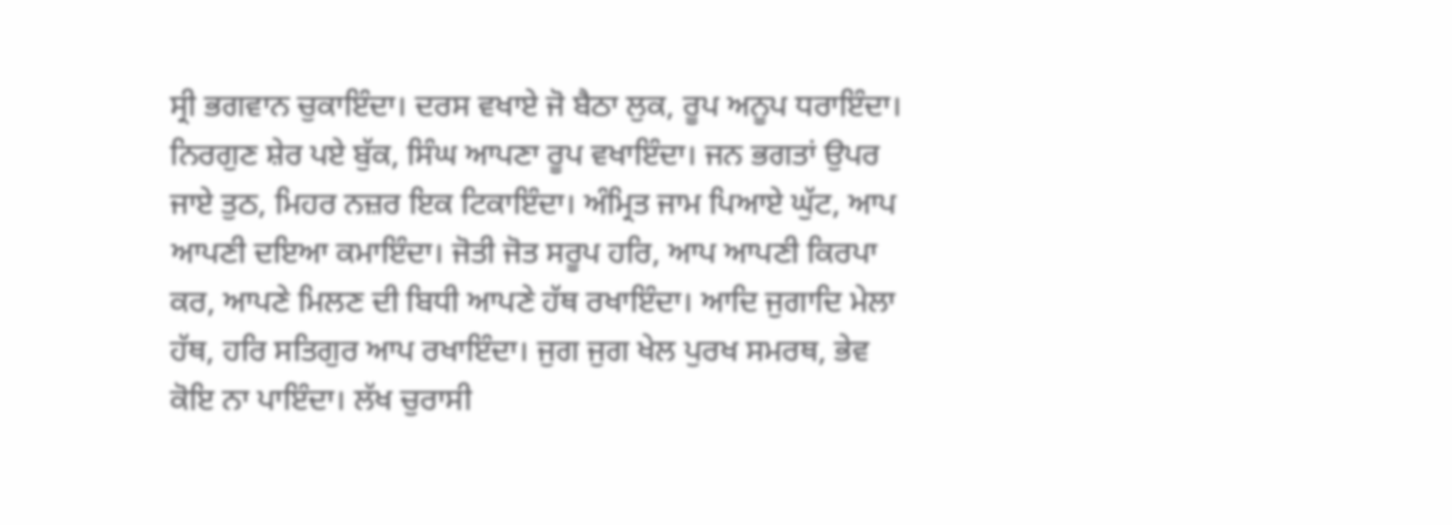ਸ੍ਰੀ ਭਗਵਾਨ ਚੁਕਾਇੰਦਾ। ਦਰਸ ਵਖਾਏ ਜੋ ਬੈਠਾ ਲੁਕ, ਰੂਪ ਅਨੂਪ ਧਰਾਇੰਦਾ। ਨਿਰਗੁਣ ਸ਼ੇਰ ਪਏ ਬੁੱਕ, ਸਿੰਘ ਆਪਣਾ ਰੂਪ ਵਖਾਇੰਦਾ। ਜਨ ਭਗਤਾਂ ਉਪਰ ਜਾਏ ਤੁਠ, ਮਿਹਰ ਨਜ਼ਰ ਇਕ ਟਿਕਾਇੰਦਾ। ਅੰਮ੍ਰਿਤ ਜਾਮ ਪਿਆਏ ਘੁੱਟ, ਆਪ ਆਪਣੀ ਦਇਆ ਕਮਾਇੰਦਾ। ਜੋਤੀ ਜੋਤ ਸਰੂਪ ਹਰਿ, ਆਪ ਆਪਣੀ ਕਿਰਪਾ ਕਰ, ਆਪਣੇ ਮਿਲਣ ਦੀ ਬਿਧੀ ਆਪਣੇ ਹੱਥ ਰਖਾਇੰਦਾ। ਆਦਿ ਜੁਗਾਦਿ ਮੇਲਾ ਹੱਥ, ਹਰਿ ਸਤਿਗੁਰ ਆਪ ਰਖਾਇੰਦਾ। ਜੁਗ ਜੁਗ ਖੇਲ ਪੁਰਖ ਸਮਰਥ, ਭੇਵ ਕੋਇ ਨਾ ਪਾਇੰਦਾ। ਲੱਖ ਚੁਰਾਸੀ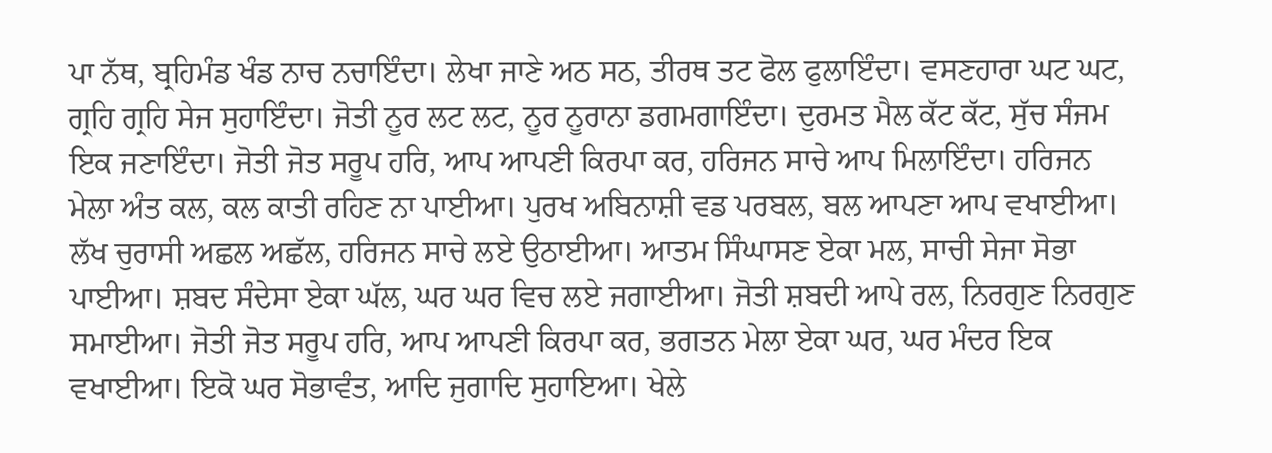ਪਾ ਨੱਥ, ਬ੍ਰਹਿਮੰਡ ਖੰਡ ਨਾਚ ਨਚਾਇੰਦਾ। ਲੇਖਾ ਜਾਣੇ ਅਠ ਸਠ, ਤੀਰਥ ਤਟ ਫੋਲ ਫੁਲਾਇੰਦਾ। ਵਸਣਹਾਰਾ ਘਟ ਘਟ, ਗ੍ਰਹਿ ਗ੍ਰਹਿ ਸੇਜ ਸੁਹਾਇੰਦਾ। ਜੋਤੀ ਨੂਰ ਲਟ ਲਟ, ਨੂਰ ਨੂਰਾਨਾ ਡਗਮਗਾਇੰਦਾ। ਦੁਰਮਤ ਮੈਲ ਕੱਟ ਕੱਟ, ਸੁੱਚ ਸੰਜਮ ਇਕ ਜਣਾਇੰਦਾ। ਜੋਤੀ ਜੋਤ ਸਰੂਪ ਹਰਿ, ਆਪ ਆਪਣੀ ਕਿਰਪਾ ਕਰ, ਹਰਿਜਨ ਸਾਚੇ ਆਪ ਮਿਲਾਇੰਦਾ। ਹਰਿਜਨ ਮੇਲਾ ਅੰਤ ਕਲ, ਕਲ ਕਾਤੀ ਰਹਿਣ ਨਾ ਪਾਈਆ। ਪੁਰਖ ਅਬਿਨਾਸ਼ੀ ਵਡ ਪਰਬਲ, ਬਲ ਆਪਣਾ ਆਪ ਵਖਾਈਆ। ਲੱਖ ਚੁਰਾਸੀ ਅਛਲ ਅਛੱਲ, ਹਰਿਜਨ ਸਾਚੇ ਲਏ ਉਠਾਈਆ। ਆਤਮ ਸਿੰਘਾਸਣ ਏਕਾ ਮਲ, ਸਾਚੀ ਸੇਜਾ ਸੋਭਾ ਪਾਈਆ। ਸ਼ਬਦ ਸੰਦੇਸਾ ਏਕਾ ਘੱਲ, ਘਰ ਘਰ ਵਿਚ ਲਏ ਜਗਾਈਆ। ਜੋਤੀ ਸ਼ਬਦੀ ਆਪੇ ਰਲ, ਨਿਰਗੁਣ ਨਿਰਗੁਣ ਸਮਾਈਆ। ਜੋਤੀ ਜੋਤ ਸਰੂਪ ਹਰਿ, ਆਪ ਆਪਣੀ ਕਿਰਪਾ ਕਰ, ਭਗਤਨ ਮੇਲਾ ਏਕਾ ਘਰ, ਘਰ ਮੰਦਰ ਇਕ ਵਖਾਈਆ। ਇਕੋ ਘਰ ਸੋਭਾਵੰਤ, ਆਦਿ ਜੁਗਾਦਿ ਸੁਹਾਇਆ। ਖੇਲੇ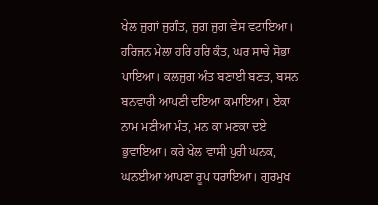ਖੇਲ ਜੁਗਾਂ ਜੁਗੰਤ, ਜੁਗ ਜੁਗ ਵੇਸ ਵਟਾਇਆ। ਹਰਿਜਨ ਮੇਲਾ ਹਰਿ ਹਰਿ ਕੰਤ, ਘਰ ਸਾਚੇ ਸੋਭਾ ਪਾਇਆ। ਕਲਜੁਗ ਅੰਤ ਬਣਾਈ ਬਣਤ, ਬਸਨ ਬਨਵਾਰੀ ਆਪਣੀ ਦਇਆ ਕਮਾਇਆ। ਏਕਾ ਨਾਮ ਮਣੀਆ ਮੰਤ, ਮਨ ਕਾ ਮਣਕਾ ਦਏ ਭੁਵਾਇਆ। ਕਰੇ ਖੇਲ ਵਾਸੀ ਪੁਰੀ ਘਨਕ, ਘਨਈਆ ਆਪਣਾ ਰੂਪ ਧਰਾਇਆ। ਗੁਰਮੁਖ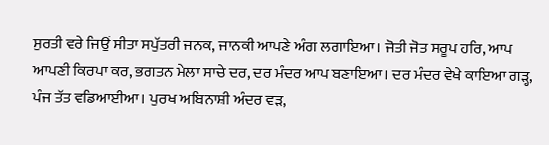ਸੁਰਤੀ ਵਰੇ ਜਿਉਂ ਸੀਤਾ ਸਪੁੱਤਰੀ ਜਨਕ, ਜਾਨਕੀ ਆਪਣੇ ਅੰਗ ਲਗਾਇਆ। ਜੋਤੀ ਜੋਤ ਸਰੂਪ ਹਰਿ, ਆਪ ਆਪਣੀ ਕਿਰਪਾ ਕਰ, ਭਗਤਨ ਮੇਲਾ ਸਾਚੇ ਦਰ, ਦਰ ਮੰਦਰ ਆਪ ਬਣਾਇਆ। ਦਰ ਮੰਦਰ ਵੇਖੇ ਕਾਇਆ ਗੜ੍ਹ, ਪੰਜ ਤੱਤ ਵਡਿਆਈਆ। ਪੁਰਖ ਅਬਿਨਾਸ਼ੀ ਅੰਦਰ ਵੜ,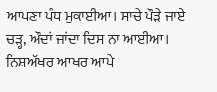ਆਪਣਾ ਪੰਧ ਮੁਕਾਈਆ। ਸਾਚੇ ਪੌੜੇ ਜਾਏ ਚੜ੍ਹ, ਔਦਾਂ ਜਾਂਦਾ ਦਿਸ ਨਾ ਆਈਆ। ਨਿਸ਼ਅੱਖਰ ਆਖਰ ਆਪੇ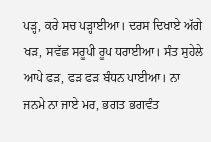ਪੜ੍ਹ, ਕਰੇ ਸਚ ਪੜ੍ਹਾਈਆ। ਦਰਸ ਦਿਖਾਏ ਅੱਗੇ ਖੜ, ਸਵੱਛ ਸਰੂਪੀ ਰੂਪ ਧਰਾਈਆ। ਸੰਤ ਸੁਹੇਲੇ ਆਪੇ ਫੜ, ਫੜ ਫੜ ਬੰਧਨ ਪਾਈਆ। ਨਾ ਜਨਮੇ ਨਾ ਜਾਏ ਮਰ, ਭਗਤ ਭਗਵੰਤ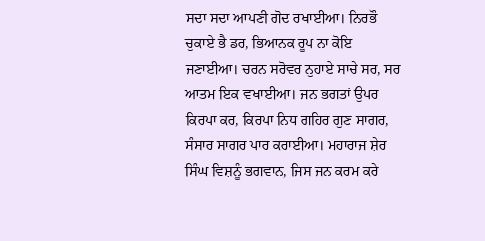ਸਦਾ ਸਦਾ ਆਪਣੀ ਗੋਦ ਰਖਾਈਆ। ਨਿਰਭੌ ਚੁਕਾਏ ਭੈ ਡਰ, ਭਿਆਨਕ ਰੂਪ ਨਾ ਕੋਇ ਜਣਾਈਆ। ਚਰਨ ਸਰੋਵਰ ਨੁਹਾਏ ਸਾਚੇ ਸਰ, ਸਰ ਆਤਮ ਇਕ ਵਖਾਈਆ। ਜਨ ਭਗਤਾਂ ਉਪਰ ਕਿਰਪਾ ਕਰ, ਕਿਰਪਾ ਨਿਧ ਗਹਿਰ ਗੁਣ ਸਾਗਰ, ਸੰਸਾਰ ਸਾਗਰ ਪਾਰ ਕਰਾਈਆ। ਮਹਾਰਾਜ ਸ਼ੇਰ ਸਿੰਘ ਵਿਸ਼ਨੂੰ ਭਗਵਾਨ, ਜਿਸ ਜਨ ਕਰਮ ਕਰੇ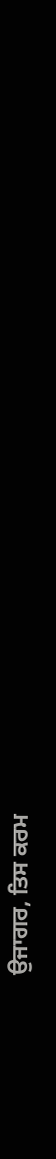ਉਜਾਗਰ, ਤਿਸ ਕਰਮ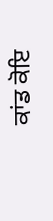ਕਾਂਡ ਕੋਇ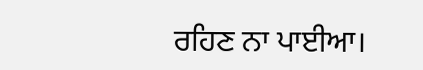ਰਹਿਣ ਨਾ ਪਾਈਆ।